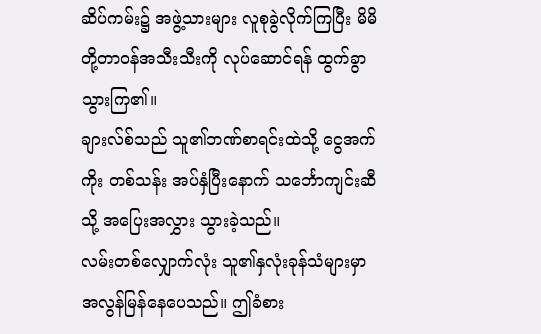ဆိပ်ကမ်း၌ အဖွဲ့သားများ လူစုခွဲလိုက်ကြပြီး မိမိတို့တာဝန်အသီးသီးကို လုပ်ဆောင်ရန် ထွက်ခွာသွားကြ၏။
ချားလ်စ်သည် သူ၏ဘဏ်စာရင်းထဲသို့ ငွေအက်ကိုး တစ်သန်း အပ်နှံပြီးနောက် သင်္ဘောကျင်းဆီသို့ အပြေးအလွှား သွားခဲ့သည်။
လမ်းတစ်လျှောက်လုံး သူ၏နှလုံးခုန်သံများမှာ အလွန်မြန်နေပေသည်။ ဤခံစား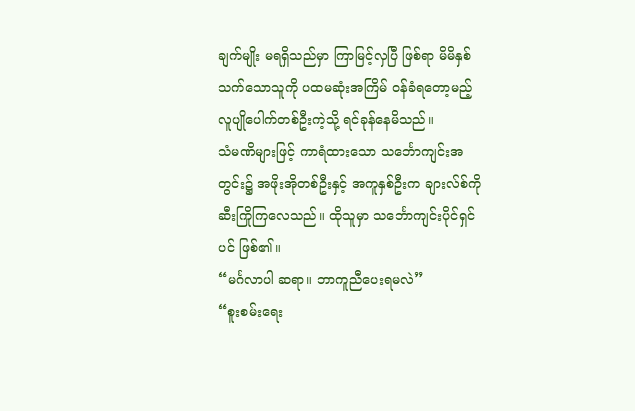ချက်မျိုး မရရှိသည်မှာ ကြာမြင့်လှပြီ ဖြစ်ရာ မိမိနှစ်သက်သောသူကို ပထမဆုံးအကြိမ် ဝန်ခံရတော့မည့် လူပျိုပေါက်တစ်ဦးကဲ့သို့ ရင်ခုန်နေမိသည်။
သံမဏိများဖြင့် ကာရံထားသော သင်္ဘောကျင်းအတွင်း၌ အဖိုးအိုတစ်ဦးနှင့် အကူနှစ်ဦးက ချားလ်စ်ကို ဆီးကြိုကြလေသည်။ ထိုသူမှာ သင်္ဘောကျင်းပိုင်ရှင်ပင် ဖြစ်၏။
“မင်္ဂလာပါ ဆရာ။ ဘာကူညီပေးရမလဲ”
“စူးစမ်းရေး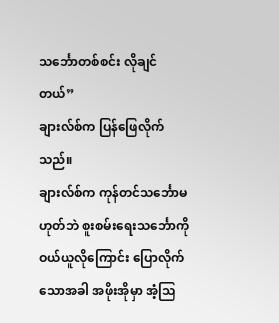သင်္ဘောတစ်စင်း လိုချင်တယ်”
ချားလ်စ်က ပြန်ဖြေလိုက်သည်။
ချားလ်စ်က ကုန်တင်သင်္ဘောမဟုတ်ဘဲ စူးစမ်းရေးသင်္ဘောကို ဝယ်ယူလိုကြောင်း ပြောလိုက်သောအခါ အဖိုးအိုမှာ အံ့သြ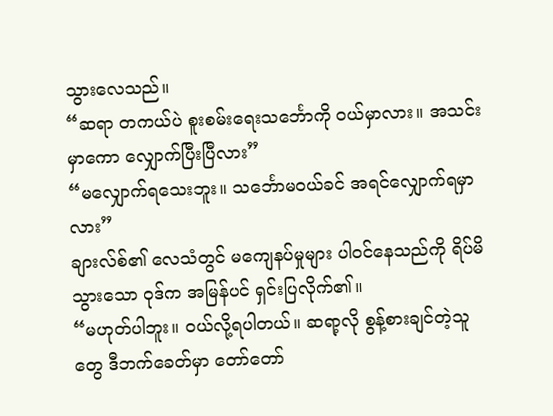သွားလေသည်။
“ဆရာ တကယ်ပဲ စူးစမ်းရေးသင်္ဘောကို ဝယ်မှာလား။ အသင်းမှာကော လျှောက်ပြီးပြီလား”
“မလျှောက်ရသေးဘူး။ သင်္ဘောမဝယ်ခင် အရင်လျှောက်ရမှာလား”
ချားလ်စ်၏ လေသံတွင် မကျေနပ်မှုများ ပါဝင်နေသည်ကို ရိပ်မိသွားသော ဝုဒ်က အမြန်ပင် ရှင်းပြလိုက်၏။
“မဟုတ်ပါဘူး။ ဝယ်လို့ရပါတယ်။ ဆရာ့လို စွန့်စားချင်တဲ့သူတွေ ဒီဘက်ခေတ်မှာ တော်တော်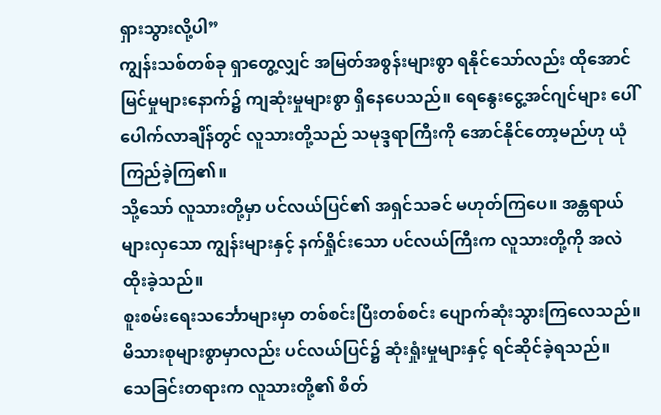ရှားသွားလို့ပါ”
ကျွန်းသစ်တစ်ခု ရှာတွေ့လျှင် အမြတ်အစွန်းများစွာ ရနိုင်သော်လည်း ထိုအောင်မြင်မှုများနောက်၌ ကျဆုံးမှုများစွာ ရှိနေပေသည်။ ရေနွေးငွေ့အင်ဂျင်များ ပေါ်ပေါက်လာချိန်တွင် လူသားတို့သည် သမုဒ္ဒရာကြီးကို အောင်နိုင်တော့မည်ဟု ယုံကြည်ခဲ့ကြ၏။
သို့သော် လူသားတို့မှာ ပင်လယ်ပြင်၏ အရှင်သခင် မဟုတ်ကြပေ။ အန္တရာယ်များလှသော ကျွန်းများနှင့် နက်ရှိုင်းသော ပင်လယ်ကြီးက လူသားတို့ကို အလဲထိုးခဲ့သည်။
စူးစမ်းရေးသင်္ဘောများမှာ တစ်စင်းပြီးတစ်စင်း ပျောက်ဆုံးသွားကြလေသည်။ မိသားစုများစွာမှာလည်း ပင်လယ်ပြင်၌ ဆုံးရှုံးမှုများနှင့် ရင်ဆိုင်ခဲ့ရသည်။
သေခြင်းတရားက လူသားတို့၏ စိတ်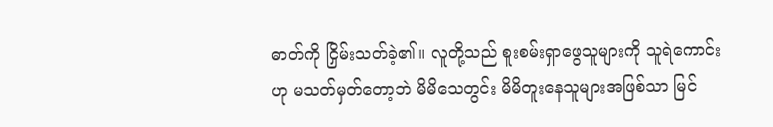ဓာတ်ကို ငြှိမ်းသတ်ခဲ့၏။ လူတို့သည် စူးစမ်းရှာဖွေသူများကို သူရဲကောင်းဟု မသတ်မှတ်တော့ဘဲ မိမိသေတွင်း မိမိတူးနေသူများအဖြစ်သာ မြင်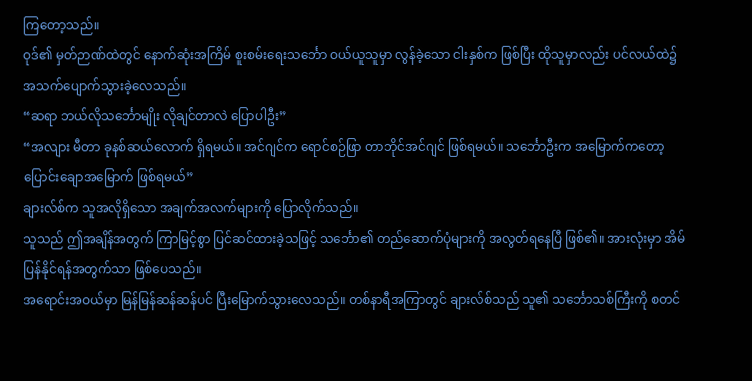ကြတော့သည်။
ဝုဒ်၏ မှတ်ဉာဏ်ထဲတွင် နောက်ဆုံးအကြိမ် စူးစမ်းရေးသင်္ဘော ဝယ်ယူသူမှာ လွန်ခဲ့သော ငါးနှစ်က ဖြစ်ပြီး ထိုသူမှာလည်း ပင်လယ်ထဲ၌ အသက်ပျောက်သွားခဲ့လေသည်။
“ဆရာ ဘယ်လိုသင်္ဘောမျိုး လိုချင်တာလဲ ပြောပါဦး”
“အလျား မီတာ ခုနစ်ဆယ်လောက် ရှိရမယ်။ အင်ဂျင်က ရောင်စဉ်ဖြာ တာဘိုင်အင်ဂျင် ဖြစ်ရမယ်။ သင်္ဘောဦးက အမြောက်ကတော့ ပြောင်းချောအမြောက် ဖြစ်ရမယ်”
ချားလ်စ်က သူအလိုရှိသော အချက်အလက်များကို ပြောလိုက်သည်။
သူသည် ဤအချိန်အတွက် ကြာမြင့်စွာ ပြင်ဆင်ထားခဲ့သဖြင့် သင်္ဘော၏ တည်ဆောက်ပုံများကို အလွတ်ရနေပြီ ဖြစ်၏။ အားလုံးမှာ အိမ်ပြန်နိုင်ရန်အတွက်သာ ဖြစ်ပေသည်။
အရောင်းအဝယ်မှာ မြန်မြန်ဆန်ဆန်ပင် ပြီးမြောက်သွားလေသည်။ တစ်နာရီအကြာတွင် ချားလ်စ်သည် သူ၏ သင်္ဘောသစ်ကြီးကို စတင်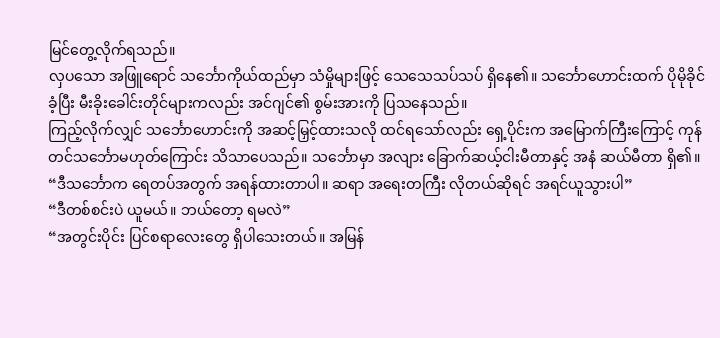မြင်တွေ့လိုက်ရသည်။
လှပသော အဖြူရောင် သင်္ဘောကိုယ်ထည်မှာ သံမှိုများဖြင့် သေသေသပ်သပ် ရှိနေ၏။ သင်္ဘောဟောင်းထက် ပိုမိုခိုင်ခံ့ပြီး မီးခိုးခေါင်းတိုင်များကလည်း အင်ဂျင်၏ စွမ်းအားကို ပြသနေသည်။
ကြည့်လိုက်လျှင် သင်္ဘောဟောင်းကို အဆင့်မြှင့်ထားသလို ထင်ရသော်လည်း ရှေ့ပိုင်းက အမြောက်ကြီးကြောင့် ကုန်တင်သင်္ဘောမဟုတ်ကြောင်း သိသာပေသည်။ သင်္ဘောမှာ အလျား ခြောက်ဆယ့်ငါးမီတာနှင့် အနံ ဆယ်မီတာ ရှိ၏။
“ဒီသင်္ဘောက ရေတပ်အတွက် အရန်ထားတာပါ။ ဆရာ အရေးတကြီး လိုတယ်ဆိုရင် အရင်ယူသွားပါ”
“ဒီတစ်စင်းပဲ ယူမယ်။ ဘယ်တော့ ရမလဲ”
“အတွင်းပိုင်း ပြင်စရာလေးတွေ ရှိပါသေးတယ်။ အမြန်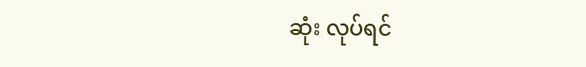ဆုံး လုပ်ရင်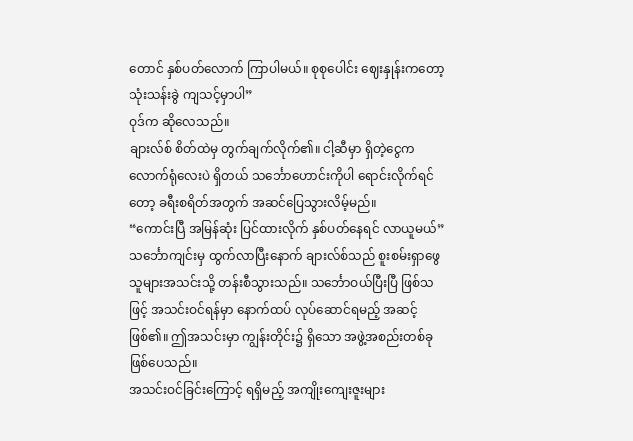တောင် နှစ်ပတ်လောက် ကြာပါမယ်။ စုစုပေါင်း ဈေးနှုန်းကတော့ သုံးသန်းခွဲ ကျသင့်မှာပါ”
ဝုဒ်က ဆိုလေသည်။
ချားလ်စ် စိတ်ထဲမှ တွက်ချက်လိုက်၏။ ငါ့ဆီမှာ ရှိတဲ့ငွေက လောက်ရုံလေးပဲ ရှိတယ် သင်္ဘောဟောင်းကိုပါ ရောင်းလိုက်ရင်တော့ ခရီးစရိတ်အတွက် အဆင်ပြေသွားလိမ့်မည်။
“ကောင်းပြီ အမြန်ဆုံး ပြင်ထားလိုက် နှစ်ပတ်နေရင် လာယူမယ်”
သင်္ဘောကျင်းမှ ထွက်လာပြီးနောက် ချားလ်စ်သည် စူးစမ်းရှာဖွေသူများအသင်းသို့ တန်းစီသွားသည်။ သင်္ဘောဝယ်ပြီးပြီ ဖြစ်သဖြင့် အသင်းဝင်ရန်မှာ နောက်ထပ် လုပ်ဆောင်ရမည့် အဆင့်ဖြစ်၏။ ဤအသင်းမှာ ကျွန်းတိုင်း၌ ရှိသော အဖွဲ့အစည်းတစ်ခု ဖြစ်ပေသည်။
အသင်းဝင်ခြင်းကြောင့် ရရှိမည့် အကျိုးကျေးဇူးများ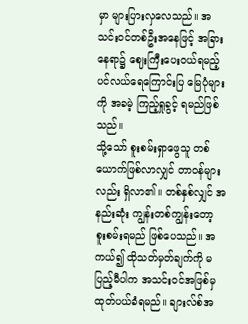မှာ များပြားလှလေသည်။ အသင်းဝင်တစ်ဦးအနေဖြင့် အခြားနေရာ၌ ဈေးကြီးပေးဝယ်ရမည့် ပင်လယ်ရေကြောင်းပြ မြေပုံများကို အခမဲ့ ကြည့်ရှုခွင့် ရမည်ဖြစ်သည်။
သို့သော် စူးစမ်းရှာဖွေသူ တစ်ယောက်ဖြစ်လာလျှင် တာဝန်များလည်း ရှိလာ၏။ တစ်နှစ်လျှင် အနည်းဆုံး ကျွန်းတစ်ကျွန်းတော့ စူးစမ်းရမည် ဖြစ်ပေသည်။ အကယ်၍ ထိုသတ်မှတ်ချက်ကို မပြည့်မီပါက အသင်းဝင်အဖြစ်မှ ထုတ်ပယ်ခံရမည်။ ချားလ်စ်အ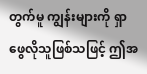တွက်မူ ကျွန်းများကို ရှာဖွေလိုသူဖြစ်သဖြင့် ဤအ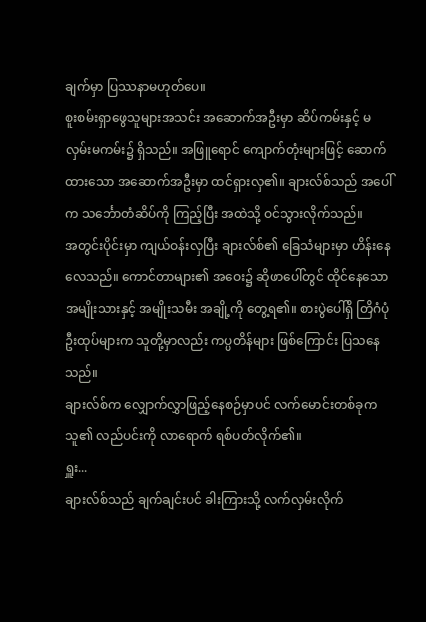ချက်မှာ ပြဿနာမဟုတ်ပေ။
စူးစမ်းရှာဖွေသူများအသင်း အဆောက်အဦးမှာ ဆိပ်ကမ်းနှင့် မလှမ်းမကမ်း၌ ရှိသည်။ အဖြူရောင် ကျောက်တုံးများဖြင့် ဆောက်ထားသော အဆောက်အဦးမှာ ထင်ရှားလှ၏။ ချားလ်စ်သည် အပေါ်က သင်္ဘောတံဆိပ်ကို ကြည့်ပြီး အထဲသို့ ဝင်သွားလိုက်သည်။
အတွင်းပိုင်းမှာ ကျယ်ဝန်းလှပြီး ချားလ်စ်၏ ခြေသံများမှာ ဟိန်းနေလေသည်။ ကောင်တာများ၏ အဝေး၌ ဆိုဖာပေါ်တွင် ထိုင်နေသော အမျိုးသားနှင့် အမျိုးသမီး အချို့ကို တွေ့ရ၏။ စားပွဲပေါ်ရှိ တြိဂံပုံ ဦးထုပ်များက သူတို့မှာလည်း ကပ္ပတိန်များ ဖြစ်ကြောင်း ပြသနေသည်။
ချားလ်စ်က လျှောက်လွှာဖြည့်နေစဉ်မှာပင် လက်မောင်းတစ်ခုက သူ၏ လည်ပင်းကို လာရောက် ရစ်ပတ်လိုက်၏။
ရှူး...
ချားလ်စ်သည် ချက်ချင်းပင် ခါးကြားသို့ လက်လှမ်းလိုက်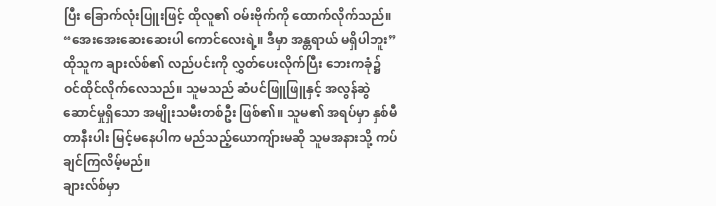ပြီး ခြောက်လုံးပြူးဖြင့် ထိုလူ၏ ဝမ်းဗိုက်ကို ထောက်လိုက်သည်။
“အေးအေးဆေးဆေးပါ ကောင်လေးရဲ့။ ဒီမှာ အန္တရာယ် မရှိပါဘူး”
ထိုသူက ချားလ်စ်၏ လည်ပင်းကို လွှတ်ပေးလိုက်ပြီး ဘေးကခုံ၌ ဝင်ထိုင်လိုက်လေသည်။ သူမသည် ဆံပင်ဖြူဖြူနှင့် အလွန်ဆွဲဆောင်မှုရှိသော အမျိုးသမီးတစ်ဦး ဖြစ်၏။ သူမ၏ အရပ်မှာ နှစ်မီတာနီးပါး မြင့်မနေပါက မည်သည့်ယောကျ်ားမဆို သူမအနားသို့ ကပ်ချင်ကြလိမ့်မည်။
ချားလ်စ်မှာ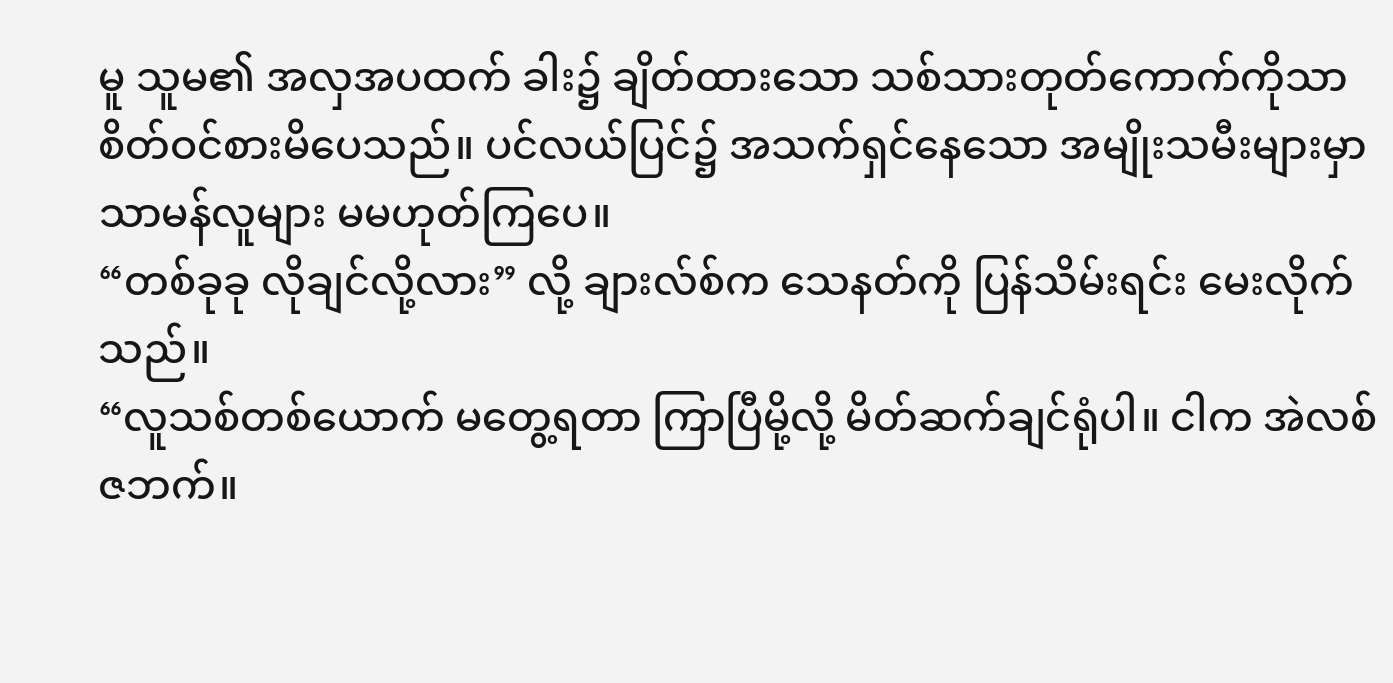မူ သူမ၏ အလှအပထက် ခါး၌ ချိတ်ထားသော သစ်သားတုတ်ကောက်ကိုသာ စိတ်ဝင်စားမိပေသည်။ ပင်လယ်ပြင်၌ အသက်ရှင်နေသော အမျိုးသမီးများမှာ သာမန်လူများ မမဟုတ်ကြပေ။
“တစ်ခုခု လိုချင်လို့လား” လို့ ချားလ်စ်က သေနတ်ကို ပြန်သိမ်းရင်း မေးလိုက်သည်။
“လူသစ်တစ်ယောက် မတွေ့ရတာ ကြာပြီမို့လို့ မိတ်ဆက်ချင်ရုံပါ။ ငါက အဲလစ်ဇဘက်။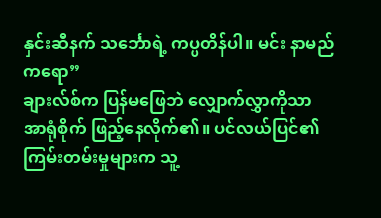နှင်းဆီနက် သင်္ဘောရဲ့ ကပ္ပတိန်ပါ။ မင်း နာမည်ကရော”
ချားလ်စ်က ပြန်မဖြေဘဲ လျှောက်လွှာကိုသာ အာရုံစိုက် ဖြည့်နေလိုက်၏။ ပင်လယ်ပြင်၏ ကြမ်းတမ်းမှုများက သူ့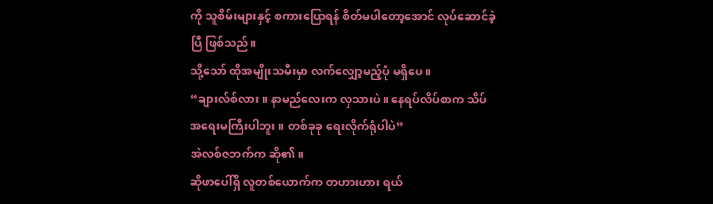ကို သူစိမ်းများနှင့် စကားပြောရန် စိတ်မပါတော့အောင် လုပ်ဆောင်ခဲ့ပြီ ဖြစ်သည်။
သို့သော် ထိုအမျိုးသမီးမှာ လက်လျှော့မည့်ပုံ မရှိပေ။
“ချားလ်စ်လား။ နာမည်လေးက လှသားပဲ။ နေရပ်လိပ်စာက သိပ်အရေးမကြီးပါဘူး။ တစ်ခုခု ရေးလိုက်ရုံပါပဲ”
အဲလစ်ဇဘက်က ဆို၏။
ဆိုဖာပေါ်ရှိ လူတစ်ယောက်က တဟားဟား ရယ်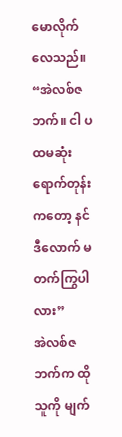မောလိုက်လေသည်။
“အဲလစ်ဇဘက်။ ငါ ပထမဆုံး ရောက်တုန်းကတော့ နင် ဒီလောက် မတက်ကြွပါလား”
အဲလစ်ဇဘက်က ထိုသူကို မျက်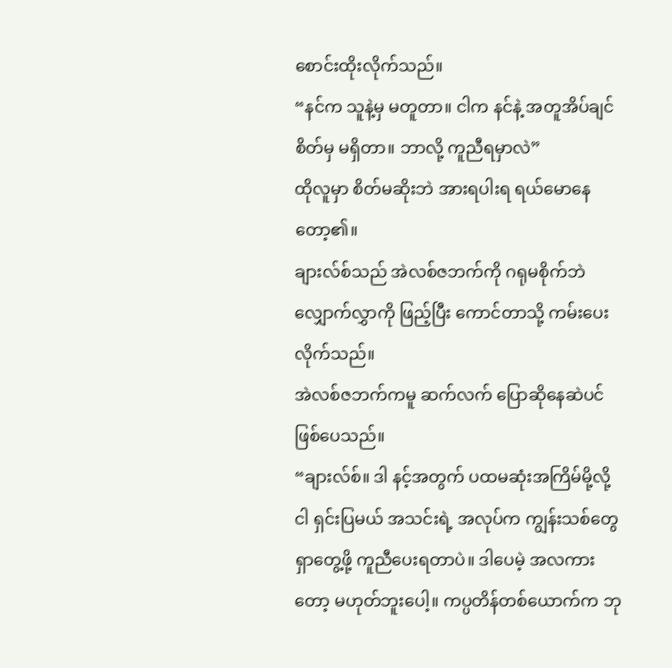စောင်းထိုးလိုက်သည်။
“နင်က သူနဲ့မှ မတူတာ။ ငါက နင်နဲ့ အတူအိပ်ချင်စိတ်မှ မရှိတာ။ ဘာလို့ ကူညီရမှာလဲ”
ထိုလူမှာ စိတ်မဆိုးဘဲ အားရပါးရ ရယ်မောနေတော့၏။
ချားလ်စ်သည် အဲလစ်ဇဘက်ကို ဂရုမစိုက်ဘဲ လျှောက်လွှာကို ဖြည့်ပြီး ကောင်တာသို့ ကမ်းပေးလိုက်သည်။
အဲလစ်ဇဘက်ကမူ ဆက်လက် ပြောဆိုနေဆဲပင် ဖြစ်ပေသည်။
“ချားလ်စ်။ ဒါ နင့်အတွက် ပထမဆုံးအကြိမ်မို့လို့ ငါ ရှင်းပြမယ် အသင်းရဲ့ အလုပ်က ကျွန်းသစ်တွေ ရှာတွေ့ဖို့ ကူညီပေးရတာပဲ။ ဒါပေမဲ့ အလကားတော့ မဟုတ်ဘူးပေါ့။ ကပ္ပတိန်တစ်ယောက်က ဘု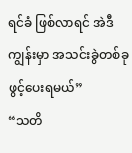ရင်ခံ ဖြစ်လာရင် အဲဒီကျွန်းမှာ အသင်းခွဲတစ်ခု ဖွင့်ပေးရမယ်”
“သတိ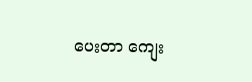ပေးတာ ကျေး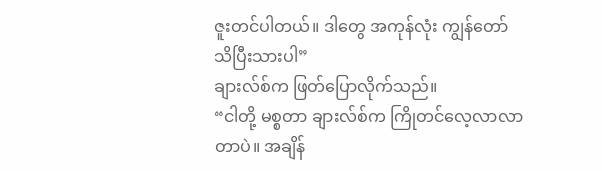ဇူးတင်ပါတယ်။ ဒါတွေ အကုန်လုံး ကျွန်တော် သိပြီးသားပါ”
ချားလ်စ်က ဖြတ်ပြောလိုက်သည်။
“ငါတို့ မစ္စတာ ချားလ်စ်က ကြိုတင်လေ့လာလာတာပဲ။ အချိန်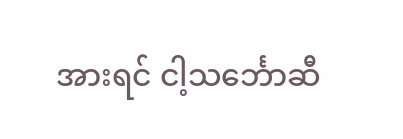အားရင် ငါ့သင်္ဘောဆီ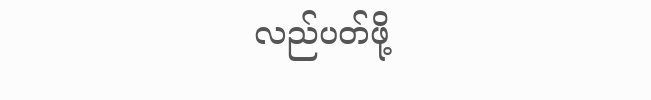လည်ပတ်ဖို့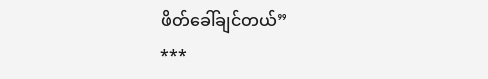ဖိတ်ခေါ်ချင်တယ်”
***